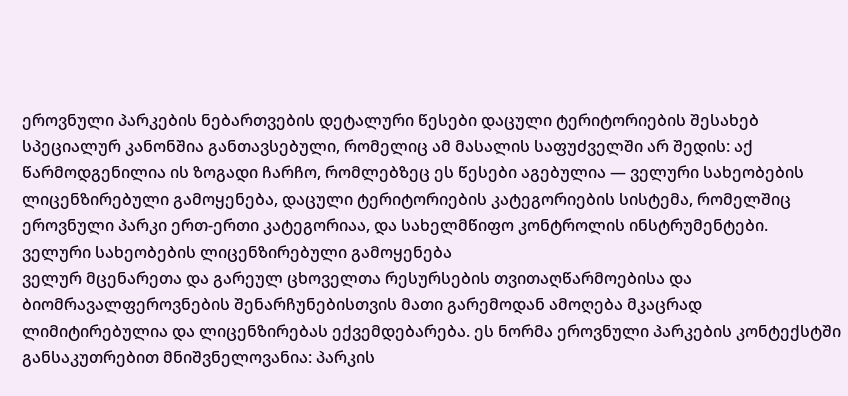ეროვნული პარკების ნებართვების დეტალური წესები დაცული ტერიტორიების შესახებ სპეციალურ კანონშია განთავსებული, რომელიც ამ მასალის საფუძველში არ შედის: აქ წარმოდგენილია ის ზოგადი ჩარჩო, რომლებზეც ეს წესები აგებულია — ველური სახეობების ლიცენზირებული გამოყენება, დაცული ტერიტორიების კატეგორიების სისტემა, რომელშიც ეროვნული პარკი ერთ-ერთი კატეგორიაა, და სახელმწიფო კონტროლის ინსტრუმენტები.
ველური სახეობების ლიცენზირებული გამოყენება
ველურ მცენარეთა და გარეულ ცხოველთა რესურსების თვითაღწარმოებისა და ბიომრავალფეროვნების შენარჩუნებისთვის მათი გარემოდან ამოღება მკაცრად ლიმიტირებულია და ლიცენზირებას ექვემდებარება. ეს ნორმა ეროვნული პარკების კონტექსტში განსაკუთრებით მნიშვნელოვანია: პარკის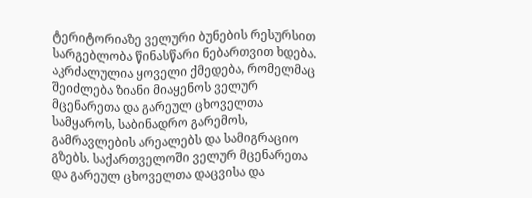ტერიტორიაზე ველური ბუნების რესურსით სარგებლობა წინასწარი ნებართვით ხდება.
აკრძალულია ყოველი ქმედება, რომელმაც შეიძლება ზიანი მიაყენოს ველურ მცენარეთა და გარეულ ცხოველთა სამყაროს, საბინადრო გარემოს, გამრავლების არეალებს და სამიგრაციო გზებს. საქართველოში ველურ მცენარეთა და გარეულ ცხოველთა დაცვისა და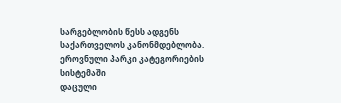სარგებლობის წესს ადგენს საქართველოს კანონმდებლობა.
ეროვნული პარკი კატეგორიების სისტემაში
დაცული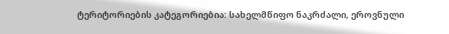ტერიტორიების კატეგორიებია: სახელმწიფო ნაკრძალი, ეროვნული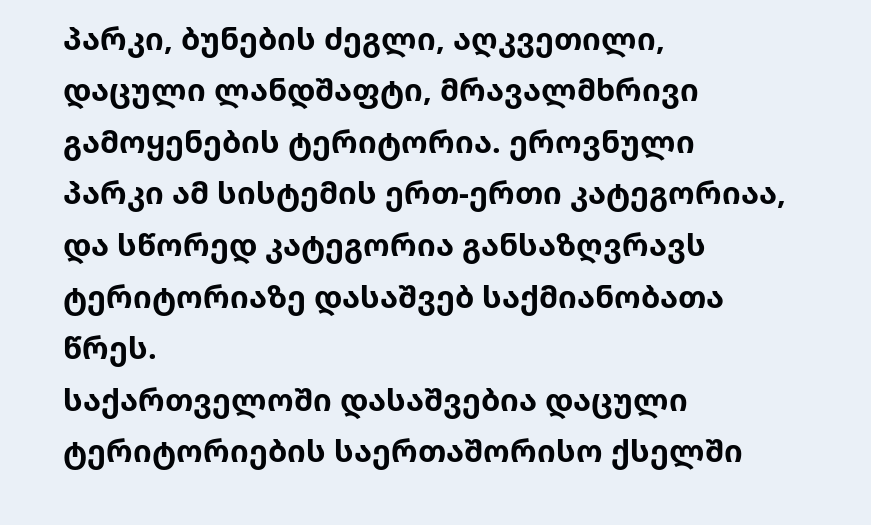პარკი, ბუნების ძეგლი, აღკვეთილი, დაცული ლანდშაფტი, მრავალმხრივი გამოყენების ტერიტორია. ეროვნული პარკი ამ სისტემის ერთ-ერთი კატეგორიაა, და სწორედ კატეგორია განსაზღვრავს ტერიტორიაზე დასაშვებ საქმიანობათა წრეს.
საქართველოში დასაშვებია დაცული ტერიტორიების საერთაშორისო ქსელში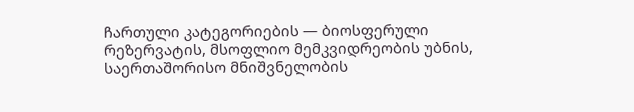ჩართული კატეგორიების — ბიოსფერული რეზერვატის, მსოფლიო მემკვიდრეობის უბნის, საერთაშორისო მნიშვნელობის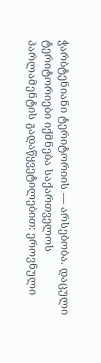ჭარბტენიანი ტერიტორიის — არსებობა. დაცული ტერიტორიები იქმნება საქართველოს პარლამენტის გადაწყვეტილებით: ეროვნული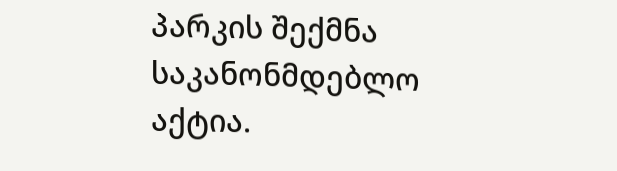პარკის შექმნა საკანონმდებლო აქტია.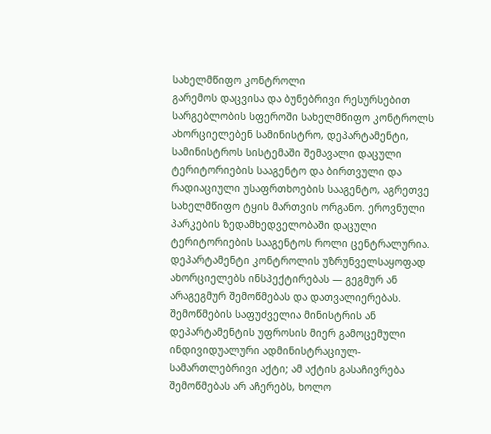სახელმწიფო კონტროლი
გარემოს დაცვისა და ბუნებრივი რესურსებით სარგებლობის სფეროში სახელმწიფო კონტროლს ახორციელებენ სამინისტრო, დეპარტამენტი, სამინისტროს სისტემაში შემავალი დაცული ტერიტორიების სააგენტო და ბირთვული და რადიაციული უსაფრთხოების სააგენტო, აგრეთვე სახელმწიფო ტყის მართვის ორგანო. ეროვნული პარკების ზედამხედველობაში დაცული ტერიტორიების სააგენტოს როლი ცენტრალურია.
დეპარტამენტი კონტროლის უზრუნველსაყოფად ახორციელებს ინსპექტირებას — გეგმურ ან არაგეგმურ შემოწმებას და დათვალიერებას. შემოწმების საფუძველია მინისტრის ან დეპარტამენტის უფროსის მიერ გამოცემული ინდივიდუალური ადმინისტრაციულ-სამართლებრივი აქტი; ამ აქტის გასაჩივრება შემოწმებას არ აჩერებს, ხოლო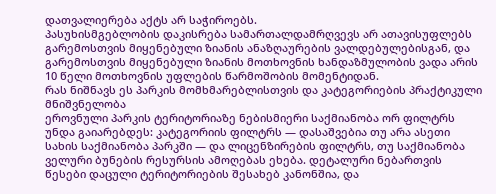დათვალიერება აქტს არ საჭიროებს.
პასუხისმგებლობის დაკისრება სამართალდამრღვევს არ ათავისუფლებს გარემოსთვის მიყენებული ზიანის ანაზღაურების ვალდებულებისგან, და გარემოსთვის მიყენებული ზიანის მოთხოვნის ხანდაზმულობის ვადა არის 10 წელი მოთხოვნის უფლების წარმოშობის მომენტიდან.
რას ნიშნავს ეს პარკის მომხმარებლისთვის და კატეგორიების პრაქტიკული მნიშვნელობა
ეროვნული პარკის ტერიტორიაზე ნებისმიერი საქმიანობა ორ ფილტრს უნდა გაიარებდეს: კატეგორიის ფილტრს — დასაშვებია თუ არა ასეთი სახის საქმიანობა პარკში — და ლიცენზირების ფილტრს, თუ საქმიანობა ველური ბუნების რესურსის ამოღებას ეხება. დეტალური ნებართვის წესები დაცული ტერიტორიების შესახებ კანონშია, და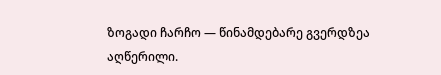ზოგადი ჩარჩო — წინამდებარე გვერდზეა აღწერილი.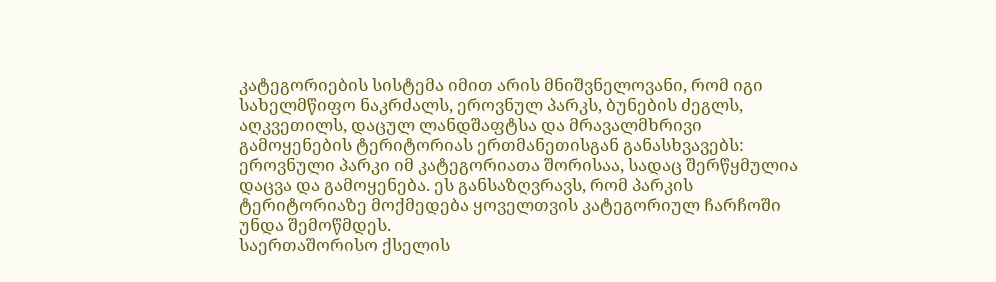კატეგორიების სისტემა იმით არის მნიშვნელოვანი, რომ იგი სახელმწიფო ნაკრძალს, ეროვნულ პარკს, ბუნების ძეგლს, აღკვეთილს, დაცულ ლანდშაფტსა და მრავალმხრივი გამოყენების ტერიტორიას ერთმანეთისგან განასხვავებს: ეროვნული პარკი იმ კატეგორიათა შორისაა, სადაც შერწყმულია დაცვა და გამოყენება. ეს განსაზღვრავს, რომ პარკის ტერიტორიაზე მოქმედება ყოველთვის კატეგორიულ ჩარჩოში უნდა შემოწმდეს.
საერთაშორისო ქსელის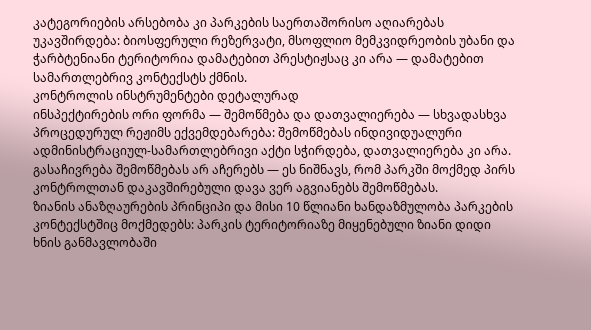კატეგორიების არსებობა კი პარკების საერთაშორისო აღიარებას უკავშირდება: ბიოსფერული რეზერვატი, მსოფლიო მემკვიდრეობის უბანი და ჭარბტენიანი ტერიტორია დამატებით პრესტიჟსაც კი არა — დამატებით სამართლებრივ კონტექსტს ქმნის.
კონტროლის ინსტრუმენტები დეტალურად
ინსპექტირების ორი ფორმა — შემოწმება და დათვალიერება — სხვადასხვა პროცედურულ რეჟიმს ექვემდებარება: შემოწმებას ინდივიდუალური ადმინისტრაციულ-სამართლებრივი აქტი სჭირდება, დათვალიერება კი არა. გასაჩივრება შემოწმებას არ აჩერებს — ეს ნიშნავს, რომ პარკში მოქმედ პირს კონტროლთან დაკავშირებული დავა ვერ აგვიანებს შემოწმებას.
ზიანის ანაზღაურების პრინციპი და მისი 10 წლიანი ხანდაზმულობა პარკების კონტექსტშიც მოქმედებს: პარკის ტერიტორიაზე მიყენებული ზიანი დიდი ხნის განმავლობაში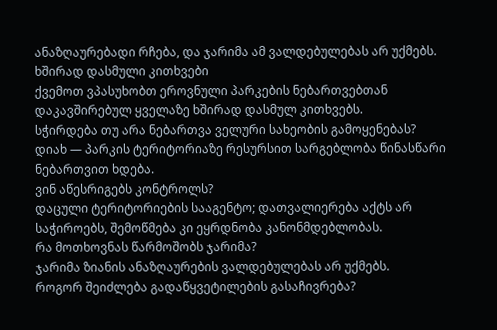ანაზღაურებადი რჩება, და ჯარიმა ამ ვალდებულებას არ უქმებს.
ხშირად დასმული კითხვები
ქვემოთ ვპასუხობთ ეროვნული პარკების ნებართვებთან დაკავშირებულ ყველაზე ხშირად დასმულ კითხვებს.
სჭირდება თუ არა ნებართვა ველური სახეობის გამოყენებას?
დიახ — პარკის ტერიტორიაზე რესურსით სარგებლობა წინასწარი ნებართვით ხდება.
ვინ აწესრიგებს კონტროლს?
დაცული ტერიტორიების სააგენტო; დათვალიერება აქტს არ საჭიროებს, შემოწმება კი ეყრდნობა კანონმდებლობას.
რა მოთხოვნას წარმოშობს ჯარიმა?
ჯარიმა ზიანის ანაზღაურების ვალდებულებას არ უქმებს.
როგორ შეიძლება გადაწყვეტილების გასაჩივრება?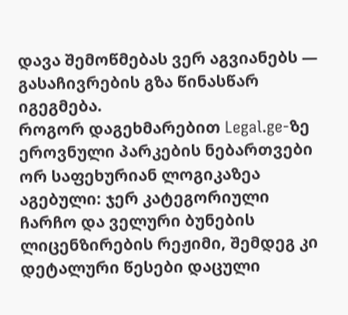დავა შემოწმებას ვერ აგვიანებს — გასაჩივრების გზა წინასწარ იგეგმება.
როგორ დაგეხმარებით Legal.ge-ზე
ეროვნული პარკების ნებართვები ორ საფეხურიან ლოგიკაზეა აგებული: ჯერ კატეგორიული ჩარჩო და ველური ბუნების ლიცენზირების რეჟიმი, შემდეგ კი დეტალური წესები დაცული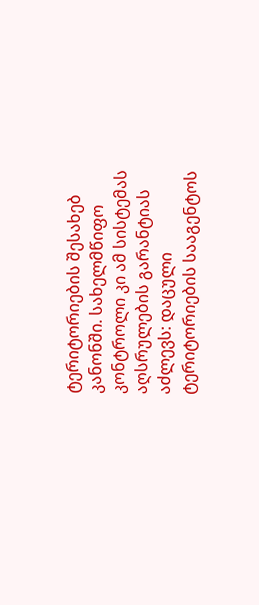ტერიტორიების შესახებ კანონში. სახელმწიფო კონტროლი კი ამ სისტემას აღსრულების გარანტიას აძლევს: დაცული ტერიტორიების სააგენტოს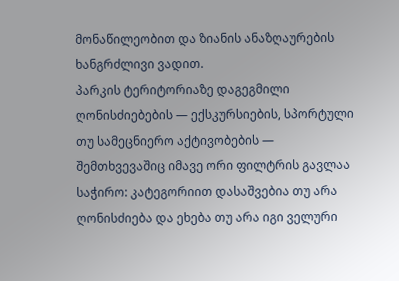მონაწილეობით და ზიანის ანაზღაურების ხანგრძლივი ვადით.
პარკის ტერიტორიაზე დაგეგმილი ღონისძიებების — ექსკურსიების, სპორტული თუ სამეცნიერო აქტივობების — შემთხვევაშიც იმავე ორი ფილტრის გავლაა საჭირო: კატეგორიით დასაშვებია თუ არა ღონისძიება და ეხება თუ არა იგი ველური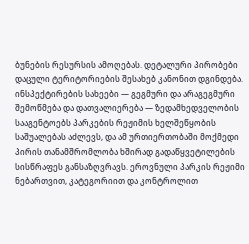ბუნების რესურსის ამოღებას. დეტალური პირობები დაცული ტერიტორიების შესახებ კანონით დგინდება.
ინსპექტირების სახეები — გეგმური და არაგეგმური შემოწმება და დათვალიერება — ზედამხედველობის სააგენტოებს პარკების რეჟიმის ხელშეწყობის საშუალებას აძლევს, და ამ ურთიერთობაში მოქმედი პირის თანამშრომლობა ხშირად გადაწყვეტილების სისწრაფეს განსაზღვრავს. ეროვნული პარკის რეჟიმი ნებართვით, კატეგორიით და კონტროლით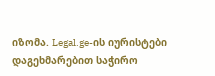იზომა. Legal.ge-ის იურისტები დაგეხმარებით საჭირო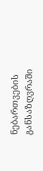ნებართვების განსაზღვრაში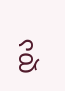და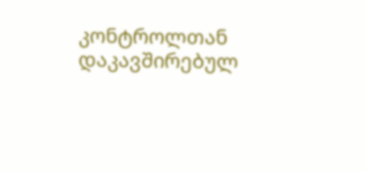კონტროლთან დაკავშირებულ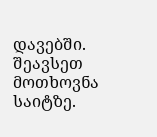დავებში. შეავსეთ მოთხოვნა საიტზე.